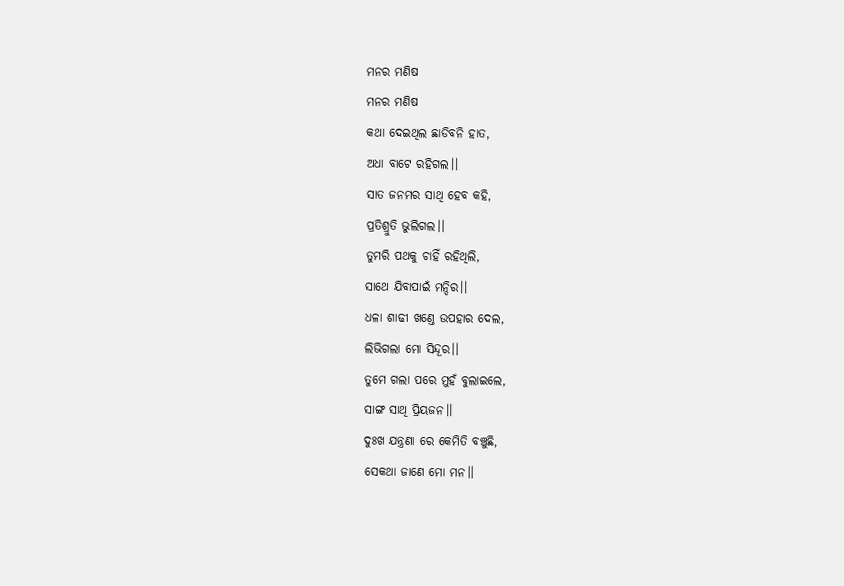ମନର ମଣିଷ
ମନର ମଣିଷ
କଥା ଦେଇଥିଲ ଛାଡିବନି ହାତ,
ଅଧା ବାଟେ ରହିଗଲ।।
ସାତ ଜନମର ସାଥି ହେବ କହି,
ପ୍ରତିଶ୍ରୁତି ଭୁଲିଗଲ।।
ତୁମରି ପଥକୁ ଚାହିଁ ରହିଥିଲି,
ସାଥେ ଯିବାପାଇଁ ମନ୍ଦିର।।
ଧଳା ଶାଢୀ ଖଣ୍ତେ ଉପହାର ଦେଲ,
ଲିଭିଗଲା ମୋ ସିନ୍ଦୂର।।
ତୁମେ ଗଲା ପରେ ମୁହଁ ବୁଲାଇଲେ,
ସାଙ୍ଗ ସାଥି ପ୍ରିୟଜନ।।
ଦୁଃଖ ଯନ୍ତ୍ରଣା ରେ କେମିତି ବଞ୍ଚୁଛି,
ସେକଥା ଜାଣେ ମୋ ମନ।।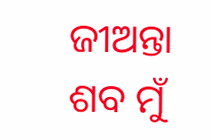ଜୀଅନ୍ତା ଶବ ମୁଁ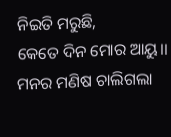ନିଇତି ମରୁଛି,
କେତେ ଦିନ ମୋର ଆୟୁ।।
ମନର ମଣିଷ ଚାଲିଗଲା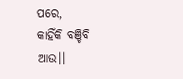ପରେ,
କାହିଁକି ବଞ୍ଚିବି ଆଉ।।